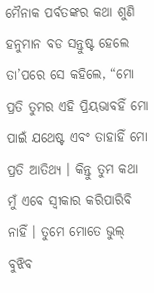ମୈନାକ ପର୍ବତଙ୍କର କଥା ଶୁଣି ହନୁମାନ ବଡ ସନ୍ତୁଷ୍ଟ ହେଲେ ତା’ପରେ ସେ କହିଲେ, “ମୋ ପ୍ରତି ତୁମର ଏହି ପ୍ରିୟଭାବହିଁ ମୋ ପାଇଁ ଯଥେଷ୍ଟ ଏବଂ ତାହାହିଁ ମୋ ପ୍ରତି ଆତିଥ୍ୟ । କିନ୍ତୁ ତୁମ କଥା ମୁଁ ଏବେ ସ୍ୱୀକାର କରିପାରିବି ନାହିଁ । ତୁମେ ମୋତେ ଭୁଲ୍ ବୁଝିବ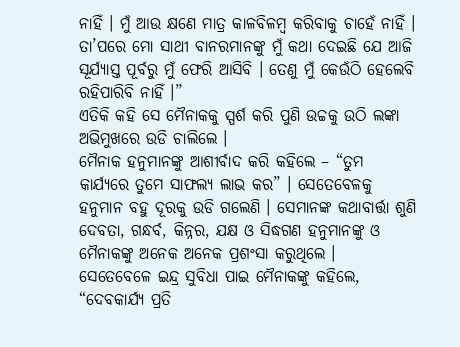ନାହିଁ । ମୁଁ ଆଉ କ୍ଷଣେ ମାତ୍ର କାଳବିଳମ୍ବ କରିବାକୁ ଚାହେଁ ନାହିଁ । ତା’ପରେ ମୋ ସାଥୀ ବାନରମାନଙ୍କୁ ମୁଁ କଥା ଦେଇଛି ଯେ ଆଜି ସୂର୍ଯ୍ୟାସ୍ତ ପୂର୍ବରୁ ମୁଁ ଫେରି ଆସିବି । ତେଣୁ ମୁଁ କେଉଁଠି ହେଲେବି ରହିପାରିବି ନାହିଁ ।”
ଏତିକି କହି ସେ ମୈନାକକୁ ସ୍ପର୍ଶ କରି ପୁଣି ଉଚ୍ଚକୁ ଉଠି ଲଙ୍କା ଅଭିମୁଖରେ ଉଡି ଚାଲିଲେ ।
ମୈନାକ ହନୁମାନଙ୍କୁ ଆଶୀର୍ବାଦ କରି କହିଲେ – “ତୁମ କାର୍ଯ୍ୟରେ ତୁମେ ସାଫଲ୍ୟ ଲାଭ କର” । ସେତେବେଳକୁ ହନୁମାନ ବହୁ ଦୂରକୁ ଉଡି ଗଲେଣି । ସେମାନଙ୍କ କଥାବାର୍ତ୍ତା ଶୁଣି ଦେବତା, ଗନ୍ଧର୍ବ, କିନ୍ନର, ଯକ୍ଷ ଓ ସିଦ୍ଧଗଣ ହନୁମାନଙ୍କୁ ଓ ମୈନାକଙ୍କୁ ଅନେକ ଅନେକ ପ୍ରଶଂସା କରୁଥିଲେ ।
ସେତେବେଳେ ଇନ୍ଦ୍ର ସୁବିଧା ପାଇ ମୈନାକଙ୍କୁ କହିଲେ, “ଦେବକାର୍ଯ୍ୟ ପ୍ରତି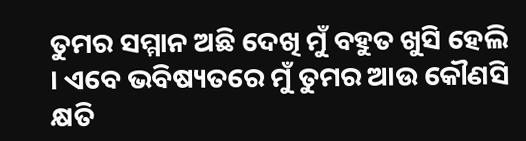ତୁମର ସମ୍ମାନ ଅଛି ଦେଖି ମୁଁ ବହୁତ ଖୁସି ହେଲି । ଏବେ ଭବିଷ୍ୟତରେ ମୁଁ ତୁମର ଆଉ କୌଣସି କ୍ଷତି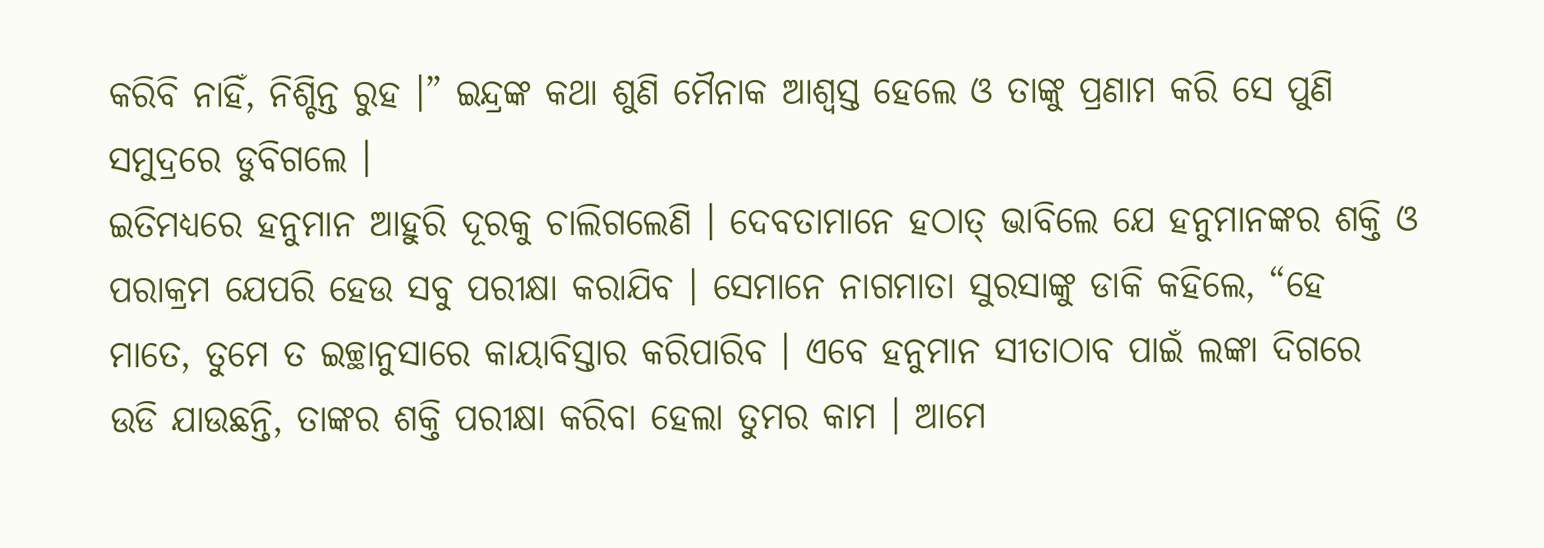କରିବି ନାହିଁ, ନିଶ୍ଚିନ୍ତ ରୁହ ।” ଇନ୍ଦ୍ରଙ୍କ କଥା ଶୁଣି ମୈନାକ ଆଶ୍ୱସ୍ତ ହେଲେ ଓ ତାଙ୍କୁ ପ୍ରଣାମ କରି ସେ ପୁଣି ସମୁଦ୍ରରେ ଡୁବିଗଲେ ।
ଇତିମଧ୍ୟରେ ହନୁମାନ ଆହୁରି ଦୂରକୁ ଚାଲିଗଲେଣି । ଦେବତାମାନେ ହଠାତ୍ ଭାବିଲେ ଯେ ହନୁମାନଙ୍କର ଶକ୍ତି ଓ ପରାକ୍ରମ ଯେପରି ହେଉ ସବୁ ପରୀକ୍ଷା କରାଯିବ । ସେମାନେ ନାଗମାତା ସୁରସାଙ୍କୁ ଡାକି କହିଲେ, “ହେ ମାତେ, ତୁମେ ତ ଇଚ୍ଛାନୁସାରେ କାୟାବିସ୍ତାର କରିପାରିବ । ଏବେ ହନୁମାନ ସୀତାଠାବ ପାଇଁ ଲଙ୍କା ଦିଗରେ ଉଡି ଯାଉଛନ୍ତି, ତାଙ୍କର ଶକ୍ତି ପରୀକ୍ଷା କରିବା ହେଲା ତୁମର କାମ । ଆମେ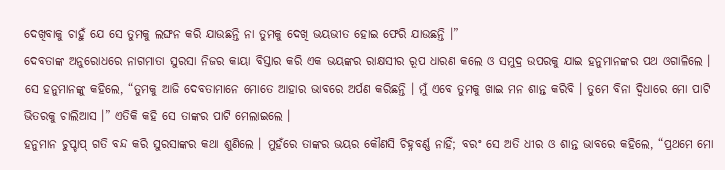ଦେଖିବାକୁ ଚାହୁଁ ଯେ ସେ ତୁମକୁ ଲଙ୍ଘନ କରି ଯାଉଛନ୍ତି ନା ତୁମକୁ ଦେଖି ଭୟଭୀତ ହୋଇ ଫେରି ଯାଉଛନ୍ତି ।”
ଦେବତାଙ୍କ ଅନୁରୋଧରେ ନାଗମାତା ସୁରସା ନିଜର କାୟା ବିସ୍ତାର କରି ଏକ ଭୟଙ୍କର ରାକ୍ଷସୀର ରୂପ ଧାରଣ କଲେ ଓ ସମୁଦ୍ର ଉପରକୁ ଯାଇ ହନୁମାନଙ୍କର ପଥ ଓଗାଳିଲେ । ସେ ହନୁମାନଙ୍କୁ କହିଲେ, “ତୁମକୁ ଆଜି ଦେବତାମାନେ ମୋତେ ଆହାର ଭାବରେ ଅର୍ପଣ କରିଛନ୍ତି । ମୁଁ ଏବେ ତୁମକୁ ଖାଇ ମନ ଶାନ୍ତ କରିବି । ତୁମେ ବିନା ଦ୍ୱିଧାରେ ମୋ ପାଟି ଭିତରକୁ ଚାଲିଆସ ।” ଏତିକି କହି ସେ ତାଙ୍କର ପାଟି ମେଲାଇଲେ ।
ହନୁମାନ ଚୁପ୍ଚାପ୍ ଗତି ବନ୍ଦ କରି ସୁରସାଙ୍କର କଥା ଶୁଣିଲେ । ମୁହଁରେ ତାଙ୍କର ଭୟର କୌଣସି ଚିହ୍ନବର୍ଣ୍ଣ ନାହିଁ; ବରଂ ସେ ଅତି ଧୀର ଓ ଶାନ୍ତ ଭାବରେ କହିଲେ, “ପ୍ରଥମେ ମୋ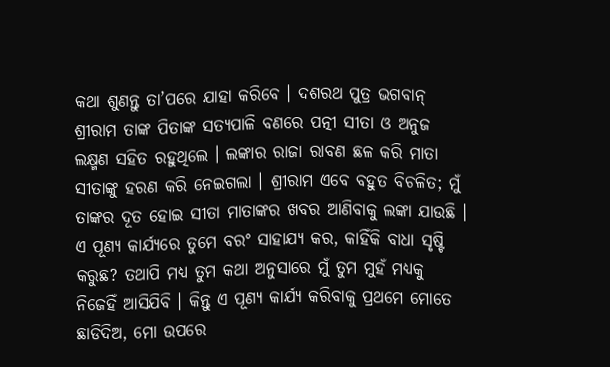କଥା ଶୁଣନ୍ତୁ ତା’ପରେ ଯାହା କରିବେ । ଦଶରଥ ପୁତ୍ର ଭଗବାନ୍ ଶ୍ରୀରାମ ତାଙ୍କ ପିତାଙ୍କ ସତ୍ୟପାଳି ବଣରେ ପତ୍ନୀ ସୀତା ଓ ଅନୁଜ ଲକ୍ଷ୍ମଣ ସହିତ ରହୁଥିଲେ । ଲଙ୍କାର ରାଜା ରାବଣ ଛଳ କରି ମାତା ସୀତାଙ୍କୁ ହରଣ କରି ନେଇଗଲା । ଶ୍ରୀରାମ ଏବେ ବହୁତ ବିଚଳିତ; ମୁଁ ତାଙ୍କର ଦୂତ ହୋଇ ସୀତା ମାତାଙ୍କର ଖବର ଆଣିବାକୁ ଲଙ୍କା ଯାଉଛି । ଏ ପୂଣ୍ୟ କାର୍ଯ୍ୟରେ ତୁମେ ବରଂ ସାହାଯ୍ୟ କର, କାହିଁକି ବାଧା ସୃଷ୍ଟି କରୁଛ? ତଥାପି ମଧ୍ୟ ତୁମ କଥା ଅନୁସାରେ ମୁଁ ତୁମ ମୁହଁ ମଧ୍ୟକୁ ନିଜେହିଁ ଆସିଯିବି । କିନ୍ତୁ ଏ ପୂଣ୍ୟ କାର୍ଯ୍ୟ କରିବାକୁ ପ୍ରଥମେ ମୋତେ ଛାଡିଦିଅ, ମୋ ଉପରେ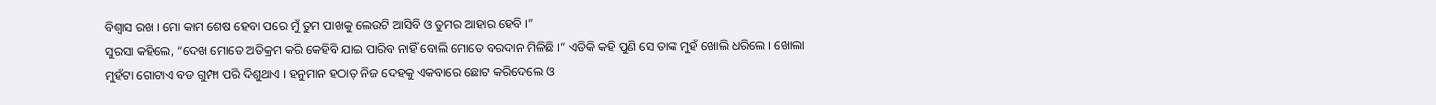ବିଶ୍ୱାସ ରଖ । ମୋ କାମ ଶେଷ ହେବା ପରେ ମୁଁ ତୁମ ପାଖକୁ ଲେଉଟି ଆସିବି ଓ ତୁମର ଆହାର ହେବି ।”
ସୁରସା କହିଲେ, “ଦେଖ ମୋତେ ଅତିକ୍ରମ କରି କେହିବି ଯାଇ ପାରିବ ନାହିଁ ବୋଲି ମୋତେ ବରଦାନ ମିଳିଛି ।” ଏତିକି କହି ପୁଣି ସେ ତାଙ୍କ ମୁହଁ ଖୋଲି ଧରିଲେ । ଖୋଲା ମୁହଁଟା ଗୋଟାଏ ବଡ ଗୁମ୍ଫା ପରି ଦିଶୁଥାଏ । ହନୁମାନ ହଠାତ୍ ନିଜ ଦେହକୁ ଏକବାରେ ଛୋଟ କରିଦେଲେ ଓ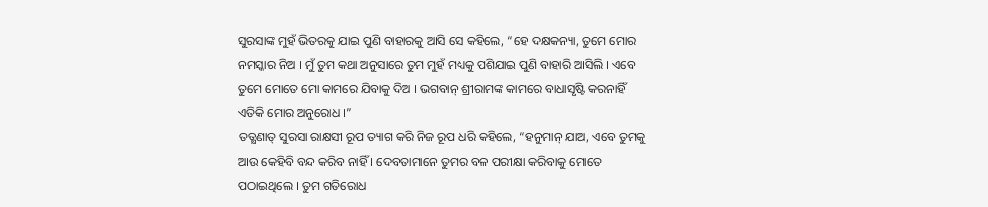ସୁରସାଙ୍କ ମୁହଁ ଭିତରକୁ ଯାଇ ପୁଣି ବାହାରକୁ ଆସି ସେ କହିଲେ, “ହେ ଦକ୍ଷକନ୍ୟା, ତୁମେ ମୋର ନମସ୍କାର ନିଅ । ମୁଁ ତୁମ କଥା ଅନୁସାରେ ତୁମ ମୁହଁ ମଧ୍ୟକୁ ପଶିଯାଇ ପୁଣି ବାହାରି ଆସିଲି । ଏବେ ତୁମେ ମୋତେ ମୋ କାମରେ ଯିବାକୁ ଦିଅ । ଭଗବାନ୍ ଶ୍ରୀରାମଙ୍କ କାମରେ ବାଧାସୃଷ୍ଟି କରନାହିଁ ଏତିକି ମୋର ଅନୁରୋଧ ।”
ତତ୍କ୍ଷଣାତ୍ ସୁରସା ରାକ୍ଷସୀ ରୂପ ତ୍ୟାଗ କରି ନିଜ ରୂପ ଧରି କହିଲେ, “ହନୁମାନ୍ ଯାଅ, ଏବେ ତୁମକୁ ଆଉ କେହିବି ବନ୍ଦ କରିବ ନାହିଁ । ଦେବତାମାନେ ତୁମର ବଳ ପରୀକ୍ଷା କରିବାକୁ ମୋତେ ପଠାଇଥିଲେ । ତୁମ ଗତିରୋଧ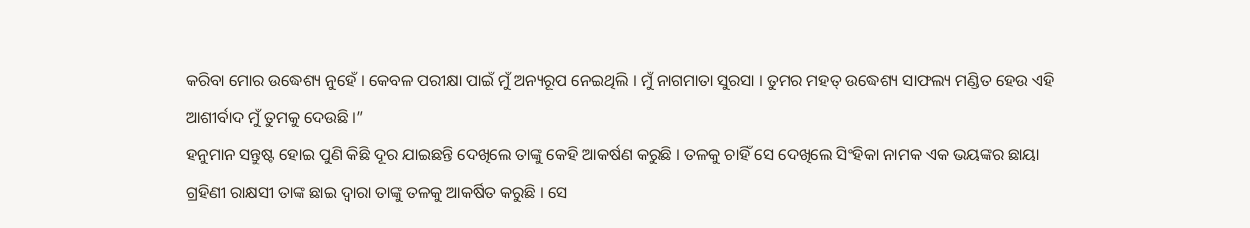କରିବା ମୋର ଉଦ୍ଧେଶ୍ୟ ନୁହେଁ । କେବଳ ପରୀକ୍ଷା ପାଇଁ ମୁଁ ଅନ୍ୟରୂପ ନେଇଥିଲି । ମୁଁ ନାଗମାତା ସୁରସା । ତୁମର ମହତ୍ ଉଦ୍ଧେଶ୍ୟ ସାଫଲ୍ୟ ମଣ୍ଡିତ ହେଉ ଏହି ଆଶୀର୍ବାଦ ମୁଁ ତୁମକୁ ଦେଉଛି ।”
ହନୁମାନ ସନ୍ତୁଷ୍ଟ ହୋଇ ପୁଣି କିଛି ଦୂର ଯାଇଛନ୍ତି ଦେଖିଲେ ତାଙ୍କୁ କେହି ଆକର୍ଷଣ କରୁଛି । ତଳକୁ ଚାହିଁ ସେ ଦେଖିଲେ ସିଂହିକା ନାମକ ଏକ ଭୟଙ୍କର ଛାୟା ଗ୍ରହିଣୀ ରାକ୍ଷସୀ ତାଙ୍କ ଛାଇ ଦ୍ୱାରା ତାଙ୍କୁ ତଳକୁ ଆକର୍ଷିତ କରୁଛି । ସେ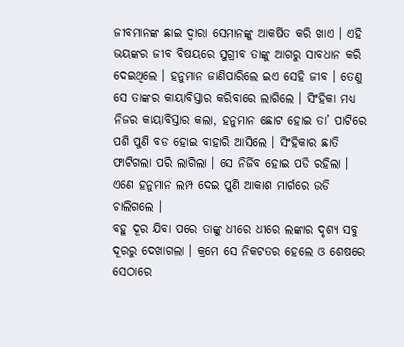ଜୀବମାନଙ୍କ ଛାଇ ଦ୍ୱାରା ସେମାନଙ୍କୁ ଆକର୍ଷିତ କରି ଖାଏ । ଏହି ଭୟଙ୍କର ଜୀବ ବିଷୟରେ ସୁଗ୍ରୀବ ତାଙ୍କୁ ଆଗରୁ ସାବଧାନ କରି ଦେଇଥିଲେ । ହନୁମାନ ଜାଣିପାରିଲେ ଇଏ ସେହି ଜୀବ । ତେଣୁ ସେ ତାଙ୍କର କାୟାବିସ୍ତାର କରିବାରେ ଲାଗିଲେ । ସିଂହିକା ମଧ୍ୟ ନିଜର କାୟାବିସ୍ତାର କଲା, ହନୁମାନ ଛୋଟ ହୋଇ ତା’ ପାଟିରେ ପଶି ପୁଣି ବଡ ହୋଇ ବାହାରି ଆସିଲେ । ସିଂହିକାର ଛାତି ଫାଟିଗଲା ପରି ଲାଗିଲା । ସେ ନିର୍ଜିବ ହୋଇ ପଡି ରହିଲା । ଏଣେ ହନୁମାନ ଲମ୍ପ ଦେଇ ପୁଣି ଆକାଶ ମାର୍ଗରେ ଉଡି ଚାଲିଗଲେ ।
ବହୁ ଦୂର ଯିବା ପରେ ତାଙ୍କୁ ଧୀରେ ଧୀରେ ଲଙ୍କାର ଦୃଶ୍ୟ ସବୁ ଦୂରରୁ ଦେଖାଗଲା । କ୍ରମେ ସେ ନିକଟତର ହେଲେ ଓ ଶେଷରେ ସେଠାରେ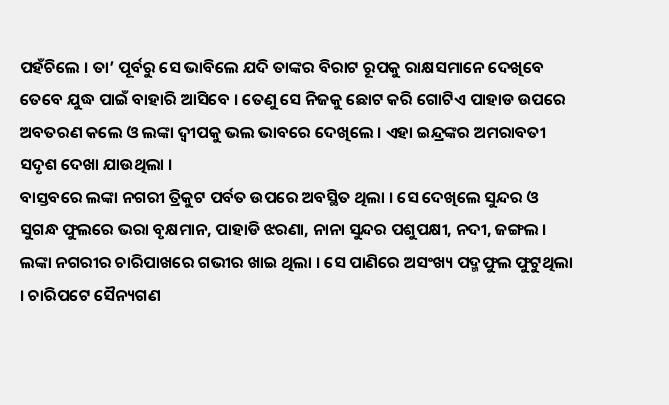ପହଁଚିଲେ । ତା’ ପୂର୍ବରୁ ସେ ଭାବିଲେ ଯଦି ତାଙ୍କର ବିରାଟ ରୂପକୁ ରାକ୍ଷସମାନେ ଦେଖିବେ ତେବେ ଯୁଦ୍ଧ ପାଇଁ ବାହାରି ଆସିବେ । ତେଣୁ ସେ ନିଜକୁ ଛୋଟ କରି ଗୋଟିଏ ପାହାଡ ଉପରେ ଅବତରଣ କଲେ ଓ ଲଙ୍କା ଦ୍ୱୀପକୁ ଭଲ ଭାବରେ ଦେଖିଲେ । ଏହା ଇନ୍ଦ୍ରଙ୍କର ଅମରାବତୀ ସଦୃଶ ଦେଖା ଯାଉଥିଲା ।
ବାସ୍ତବରେ ଲଙ୍କା ନଗରୀ ତ୍ରିକୁଟ ପର୍ବତ ଉପରେ ଅବସ୍ଥିତ ଥିଲା । ସେ ଦେଖିଲେ ସୁନ୍ଦର ଓ ସୁଗନ୍ଧ ଫୁଲରେ ଭରା ବୃକ୍ଷମାନ, ପାହାଡି ଝରଣା, ନାନା ସୁନ୍ଦର ପଶୁପକ୍ଷୀ, ନଦୀ, ଜଙ୍ଗଲ ।
ଲଙ୍କା ନଗରୀର ଚାରିପାଖରେ ଗଭୀର ଖାଇ ଥିଲା । ସେ ପାଣିରେ ଅସଂଖ୍ୟ ପଦ୍ମଫୁଲ ଫୁଟୁଥିଲା । ଚାରିପଟେ ସୈନ୍ୟଗଣ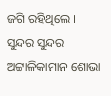ଜଗି ରହିଥିଲେ । ସୁନ୍ଦର ସୁନ୍ଦର ଅଟ୍ଟାଳିକାମାନ ଶୋଭା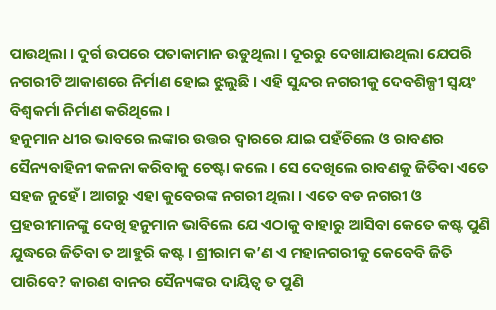ପାଉଥିଲା । ଦୁର୍ଗ ଉପରେ ପତାକାମାନ ଉଡୁଥିଲା । ଦୂରରୁ ଦେଖାଯାଉଥିଲା ଯେପରି ନଗରୀଟି ଆକାଶରେ ନିର୍ମାଣ ହୋଇ ଝୁଲୁଛି । ଏହି ସୁନ୍ଦର ନଗରୀକୁ ଦେବଶିଳ୍ପୀ ସ୍ୱୟଂ ବିଶ୍ୱକର୍ମା ନିର୍ମାଣ କରିଥିଲେ ।
ହନୁମାନ ଧୀର ଭାବରେ ଲଙ୍କାର ଉତ୍ତର ଦ୍ୱାରରେ ଯାଇ ପହଁଚିଲେ ଓ ରାବଣର ସୈନ୍ୟବାହିନୀ କଳନା କରିବାକୁ ଚେଷ୍ଟା କଲେ । ସେ ଦେଖିଲେ ରାବଣକୁ ଜିତିବା ଏତେ ସହଜ ନୁହେଁ । ଆଗରୁ ଏହା କୁବେରଙ୍କ ନଗରୀ ଥିଲା । ଏତେ ବଡ ନଗରୀ ଓ ପ୍ରହରୀମାନଙ୍କୁ ଦେଖି ହନୁମାନ ଭାବିଲେ ଯେ ଏଠାକୁ ବାହାରୁ ଆସିବା କେତେ କଷ୍ଟ ପୁଣି ଯୁଦ୍ଧରେ ଜିତିବା ତ ଆହୁରି କଷ୍ଟ । ଶ୍ରୀରାମ କ’ଣ ଏ ମହାନଗରୀକୁ କେବେବି ଜିତି ପାରିବେ? କାରଣ ବାନର ସୈନ୍ୟଙ୍କର ଦାୟିତ୍ୱ ତ ପୁଣି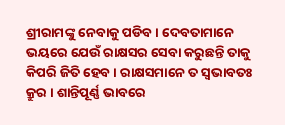ଶ୍ରୀରାମଙ୍କୁ ନେବାକୁ ପଡିବ । ଦେବତାମାନେ ଭୟରେ ଯେଉଁ ରାକ୍ଷସର ସେବା କରୁଛନ୍ତି ତାକୁ କିପରି ଜିତି ହେବ । ରାକ୍ଷସମାନେ ତ ସ୍ୱଭାବତଃ କ୍ରୁର । ଶାନ୍ତିପୂର୍ଣ୍ଣ ଭାବରେ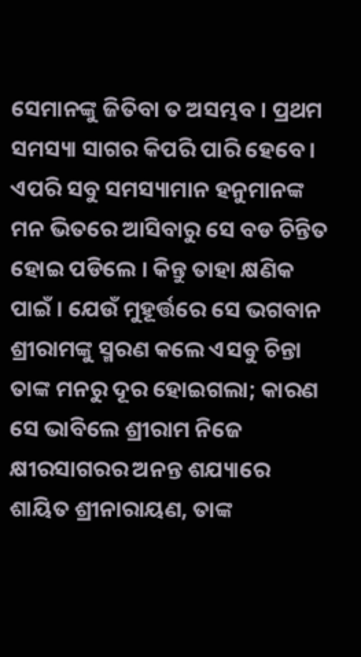ସେମାନଙ୍କୁ ଜିତିବା ତ ଅସମ୍ଭବ । ପ୍ରଥମ ସମସ୍ୟା ସାଗର କିପରି ପାରି ହେବେ । ଏପରି ସବୁ ସମସ୍ୟାମାନ ହନୁମାନଙ୍କ ମନ ଭିତରେ ଆସିବାରୁ ସେ ବଡ ଚିନ୍ତିତ ହୋଇ ପଡିଲେ । କିନ୍ତୁ ତାହା କ୍ଷଣିକ ପାଇଁ । ଯେଉଁ ମୁହୂର୍ତ୍ତରେ ସେ ଭଗବାନ ଶ୍ରୀରାମଙ୍କୁ ସ୍ମରଣ କଲେ ଏସବୁ ଚିନ୍ତା ତାଙ୍କ ମନରୁ ଦୂର ହୋଇଗଲା; କାରଣ ସେ ଭାବିଲେ ଶ୍ରୀରାମ ନିଜେ କ୍ଷୀରସାଗରର ଅନନ୍ତ ଶଯ୍ୟାରେ ଶାୟିତ ଶ୍ରୀନାରାୟଣ, ତାଙ୍କ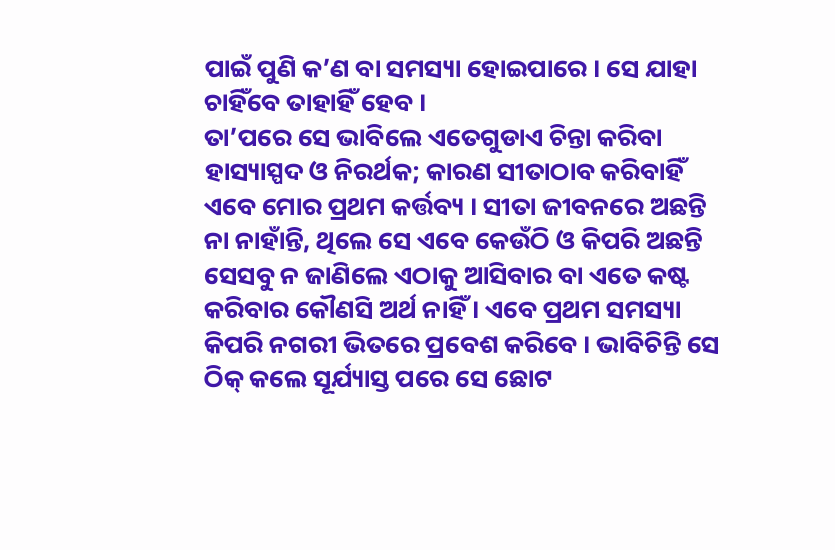ପାଇଁ ପୁଣି କ’ଣ ବା ସମସ୍ୟା ହୋଇପାରେ । ସେ ଯାହା ଚାହିଁବେ ତାହାହିଁ ହେବ ।
ତା’ପରେ ସେ ଭାବିଲେ ଏତେଗୁଡାଏ ଚିନ୍ତା କରିବା ହାସ୍ୟାସ୍ପଦ ଓ ନିରର୍ଥକ; କାରଣ ସୀତାଠାବ କରିବାହିଁ ଏବେ ମୋର ପ୍ରଥମ କର୍ତ୍ତବ୍ୟ । ସୀତା ଜୀବନରେ ଅଛନ୍ତି ନା ନାହାଁନ୍ତି, ଥିଲେ ସେ ଏବେ କେଉଁଠି ଓ କିପରି ଅଛନ୍ତି ସେସବୁ ନ ଜାଣିଲେ ଏଠାକୁ ଆସିବାର ବା ଏତେ କଷ୍ଟ କରିବାର କୌଣସି ଅର୍ଥ ନାହିଁ । ଏବେ ପ୍ରଥମ ସମସ୍ୟା କିପରି ନଗରୀ ଭିତରେ ପ୍ରବେଶ କରିବେ । ଭାବିଚିନ୍ତି ସେ ଠିକ୍ କଲେ ସୂର୍ଯ୍ୟାସ୍ତ ପରେ ସେ ଛୋଟ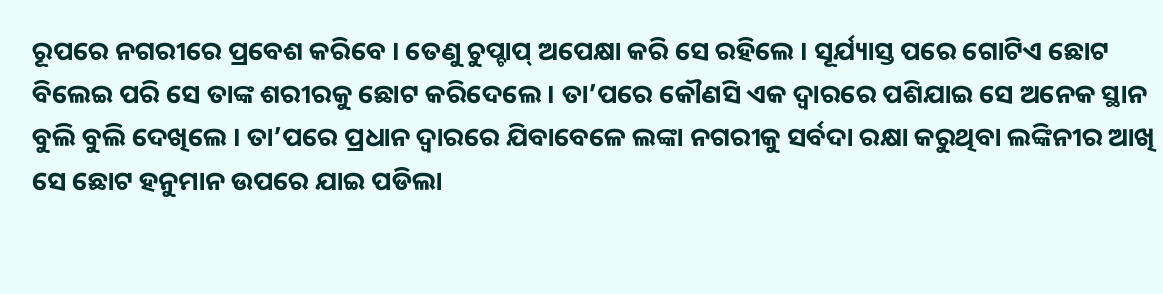ରୂପରେ ନଗରୀରେ ପ୍ରବେଶ କରିବେ । ତେଣୁ ଚୁପ୍ଚାପ୍ ଅପେକ୍ଷା କରି ସେ ରହିଲେ । ସୂର୍ଯ୍ୟାସ୍ତ ପରେ ଗୋଟିଏ ଛୋଟ ବିଲେଇ ପରି ସେ ତାଙ୍କ ଶରୀରକୁ ଛୋଟ କରିଦେଲେ । ତା’ପରେ କୌଣସି ଏକ ଦ୍ୱାରରେ ପଶିଯାଇ ସେ ଅନେକ ସ୍ଥାନ ବୁଲି ବୁଲି ଦେଖିଲେ । ତା’ପରେ ପ୍ରଧାନ ଦ୍ୱାରରେ ଯିବାବେଳେ ଲଙ୍କା ନଗରୀକୁ ସର୍ବଦା ରକ୍ଷା କରୁଥିବା ଲଙ୍କିନୀର ଆଖି ସେ ଛୋଟ ହନୁମାନ ଉପରେ ଯାଇ ପଡିଲା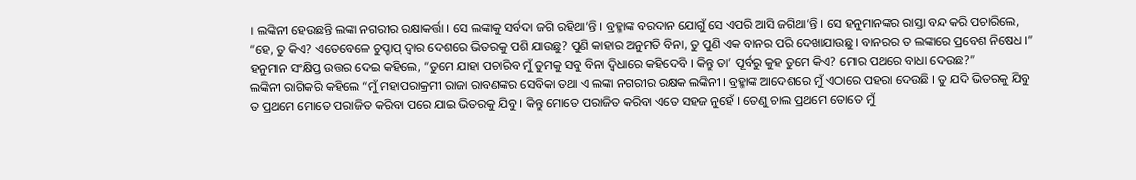। ଲଙ୍କିନୀ ହେଉଛନ୍ତି ଲଙ୍କା ନଗରୀର ରକ୍ଷାକର୍ତ୍ତା । ସେ ଲଙ୍କାକୁ ସର୍ବଦା ଜଗି ରହିଥା’ନ୍ତି । ବ୍ରହ୍ମାଙ୍କ ବରଦାନ ଯୋଗୁଁ ସେ ଏପରି ଆସି ଜଗିଥା’ନ୍ତି । ସେ ହନୁମାନଙ୍କର ରାସ୍ତା ବନ୍ଦ କରି ପଚାରିଲେ, “ହେ, ତୁ କିଏ? ଏତେବେଳେ ଚୁପ୍ଚାପ୍ ଦ୍ୱାର ଦେଶରେ ଭିତରକୁ ପଶି ଯାଉଛୁ? ପୁଣି କାହାର ଅନୁମତି ବିନା, ତୁ ପୁଣି ଏକ ବାନର ପରି ଦେଖାଯାଉଛୁ । ବାନରର ତ ଲଙ୍କାରେ ପ୍ରବେଶ ନିଷେଧ ।”
ହନୁମାନ ସଂକ୍ଷିପ୍ତ ଉତ୍ତର ଦେଇ କହିଲେ, “ତୁମେ ଯାହା ପଚାରିବ ମୁଁ ତୁମକୁ ସବୁ ବିନା ଦ୍ୱିଧାରେ କହିଦେବି । କିନ୍ତୁ ତା’ ପୂର୍ବରୁ କୁହ ତୁମେ କିଏ? ମୋର ପଥରେ ବାଧା ଦେଉଛ?”
ଲଙ୍କିନୀ ରାଗିକରି କହିଲେ “ମୁଁ ମହାପରାକ୍ରମୀ ରାଜା ରାବଣଙ୍କର ସେବିକା ତଥା ଏ ଲଙ୍କା ନଗରୀର ରକ୍ଷକ ଲଙ୍କିନୀ । ବ୍ରହ୍ମାଙ୍କ ଆଦେଶରେ ମୁଁ ଏଠାରେ ପହରା ଦେଉଛି । ତୁ ଯଦି ଭିତରକୁ ଯିବୁ ତ ପ୍ରଥମେ ମୋତେ ପରାଜିତ କରିବା ପରେ ଯାଇ ଭିତରକୁ ଯିବୁ । କିନ୍ତୁ ମୋତେ ପରାଜିତ କରିବା ଏତେ ସହଜ ନୁହେଁ । ତେଣୁ ଚାଲ ପ୍ରଥମେ ତୋତେ ମୁଁ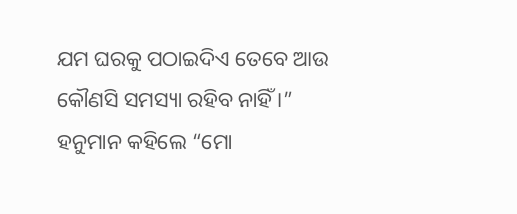ଯମ ଘରକୁ ପଠାଇଦିଏ ତେବେ ଆଉ କୌଣସି ସମସ୍ୟା ରହିବ ନାହିଁ ।”
ହନୁମାନ କହିଲେ “ମୋ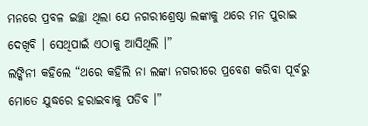ମନରେ ପ୍ରବଳ ଇଚ୍ଛା ଥିଲା ଯେ ନଗରୀଶ୍ରେଷ୍ଠା ଲଙ୍କାକୁ ଥରେ ମନ ପୁରାଇ ଦେଖିବି । ସେଥିପାଇଁ ଏଠାକୁ ଆସିଥିଲି ।”
ଲଙ୍କିନୀ କହିଲେ “ଥରେ କହିଲି ନା ଲଙ୍କା ନଗରୀରେ ପ୍ରବେଶ କରିବା ପୂର୍ବରୁ ମୋତେ ଯୁଦ୍ଧରେ ହରାଇବାକୁ ପଡିବ ।”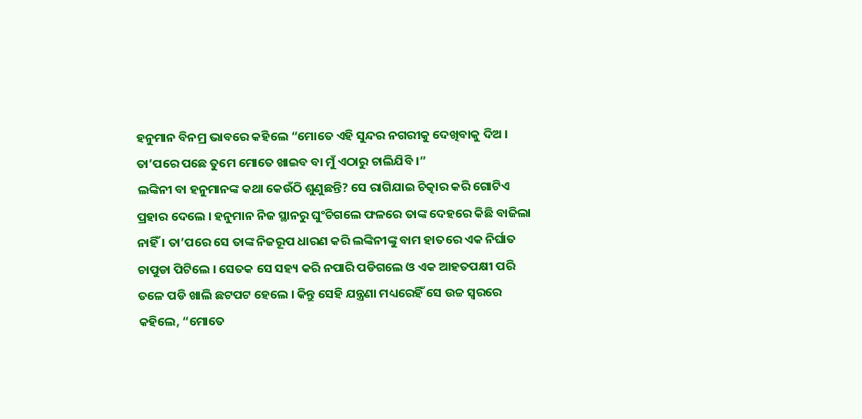ହନୁମାନ ବିନମ୍ର ଭାବରେ କହିଲେ “ମୋତେ ଏହି ସୁନ୍ଦର ନଗରୀକୁ ଦେଖିବାକୁ ଦିଅ । ତା’ପରେ ପଛେ ତୁମେ ମୋତେ ଖାଇବ ବା ମୁଁ ଏଠାରୁ ଚାଲିଯିବି ।”
ଲଙ୍କିନୀ ବା ହନୁମାନଙ୍କ କଥା କେଉଁଠି ଶୁଣୁଛନ୍ତି? ସେ ରାଗିଯାଇ ଚିତ୍କାର କରି ଗୋଟିଏ ପ୍ରହାର ଦେଲେ । ହନୁମାନ ନିଜ ସ୍ଥାନରୁ ଘୁଂଚିଗଲେ ଫଳରେ ତାଙ୍କ ଦେହରେ କିଛି ବାଜିଲା ନାହିଁ । ତା’ପରେ ସେ ତାଙ୍କ ନିଜରୂପ ଧାରଣ କରି ଲଙ୍କିନୀଙ୍କୁ ବାମ ହାତରେ ଏକ ନିର୍ଘାତ ଚାପୁଡା ପିଟିଲେ । ସେତକ ସେ ସହ୍ୟ କରି ନପାରି ପଡିଗଲେ ଓ ଏକ ଆହତପକ୍ଷୀ ପରି ତଳେ ପଡି ଖାଲି ଛଟପଟ ହେଲେ । କିନ୍ତୁ ସେହି ଯନ୍ତ୍ରଣା ମଧ୍ୟରେହିଁ ସେ ଉଚ୍ଚ ସ୍ୱରରେ କହିଲେ, “ମୋତେ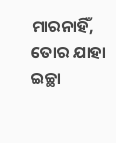ମାରନାହିଁ, ତୋର ଯାହା ଇଚ୍ଛା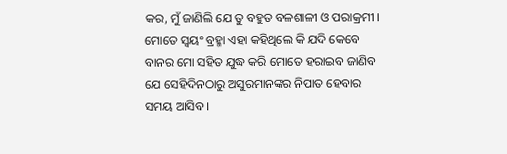କର, ମୁଁ ଜାଣିଲି ଯେ ତୁ ବହୁତ ବଳଶାଳୀ ଓ ପରାକ୍ରମୀ । ମୋତେ ସ୍ୱୟଂ ବ୍ରହ୍ମା ଏହା କହିଥିଲେ କି ଯଦି କେବେ ବାନର ମୋ ସହିତ ଯୁଦ୍ଧ କରି ମୋତେ ହରାଇବ ଜାଣିବ ଯେ ସେହିଦିନଠାରୁ ଅସୁରମାନଙ୍କର ନିପାତ ହେବାର ସମୟ ଆସିବ ।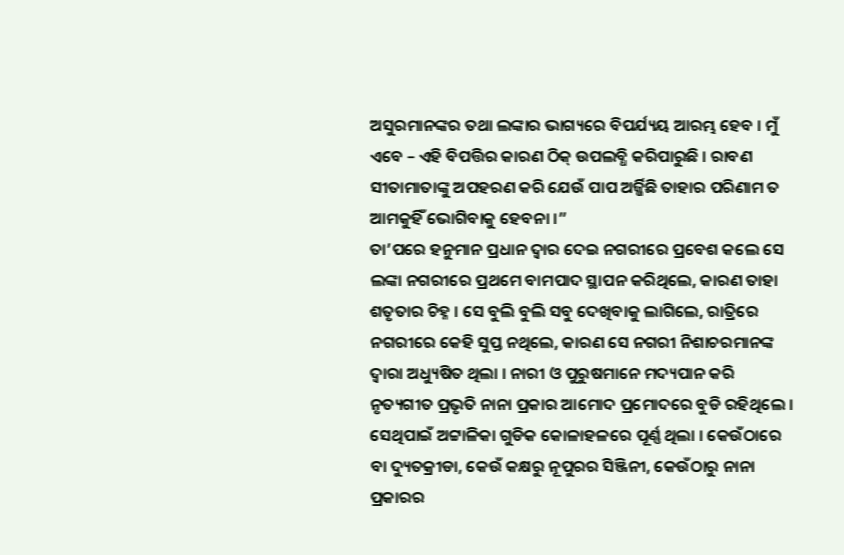ଅସୁରମାନଙ୍କର ତଥା ଲଙ୍କାର ଭାଗ୍ୟରେ ବିପର୍ଯ୍ୟୟ ଆରମ୍ଭ ହେବ । ମୁଁ ଏବେ – ଏହି ବିପତ୍ତିର କାରଣ ଠିକ୍ ଉପଲବ୍ଧି କରିପାରୁଛି । ରାବଣ ସୀତାମାତାଙ୍କୁ ଅପହରଣ କରି ଯେଉଁ ପାପ ଅର୍ଜ୍ଜିଛି ତାହାର ପରିଣାମ ତ ଆମକୁହିଁ ଭୋଗିବାକୁ ହେବନା ।”
ତା’ପରେ ହନୁମାନ ପ୍ରଧାନ ଦ୍ୱାର ଦେଇ ନଗରୀରେ ପ୍ରବେଶ କଲେ ସେ ଲଙ୍କା ନଗରୀରେ ପ୍ରଥମେ ବାମପାଦ ସ୍ଥାପନ କରିଥିଲେ, କାରଣ ତାହା ଶତୃତାର ଚିହ୍ନ । ସେ ବୁଲି ବୁଲି ସବୁ ଦେଖିବାକୁ ଲାଗିଲେ, ରାତ୍ରିରେ ନଗରୀରେ କେହି ସୁପ୍ତ ନଥିଲେ, କାରଣ ସେ ନଗରୀ ନିଶାଚରମାନଙ୍କ ଦ୍ୱାରା ଅଧ୍ୟୁଷିତ ଥିଲା । ନାରୀ ଓ ପୁରୁଷମାନେ ମଦ୍ୟପାନ କରି ନୃତ୍ୟଗୀତ ପ୍ରଭୃତି ନାନା ପ୍ରକାର ଆମୋଦ ପ୍ରମୋଦରେ ବୁଡି ରହିଥିଲେ । ସେଥିପାଇଁ ଅଟ୍ଟାଳିକା ଗୁଡିକ କୋଳାହଳରେ ପୂର୍ଣ୍ଣ ଥିଲା । କେଉଁଠାରେ ବା ଦ୍ୟୁତକ୍ରୀଡା, କେଉଁ କକ୍ଷରୁ ନୂପୁରର ସିଞ୍ଜିନୀ, କେଉଁଠାରୁ ନାନା ପ୍ରକାରର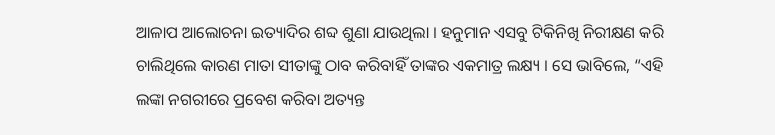ଆଳାପ ଆଲୋଚନା ଇତ୍ୟାଦିର ଶବ୍ଦ ଶୁଣା ଯାଉଥିଲା । ହନୁମାନ ଏସବୁ ଟିକିନିଖି ନିରୀକ୍ଷଣ କରି ଚାଲିଥିଲେ କାରଣ ମାତା ସୀତାଙ୍କୁ ଠାବ କରିବାହିଁ ତାଙ୍କର ଏକମାତ୍ର ଲକ୍ଷ୍ୟ । ସେ ଭାବିଲେ, “ଏହି ଲଙ୍କା ନଗରୀରେ ପ୍ରବେଶ କରିବା ଅତ୍ୟନ୍ତ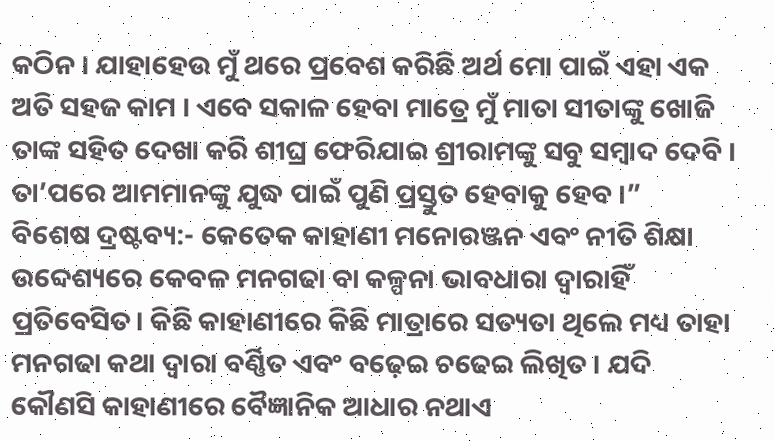କଠିନ । ଯାହାହେଉ ମୁଁ ଥରେ ପ୍ରବେଶ କରିଛି ଅର୍ଥ ମୋ ପାଇଁ ଏହା ଏକ ଅତି ସହଜ କାମ । ଏବେ ସକାଳ ହେବା ମାତ୍ରେ ମୁଁ ମାତା ସୀତାଙ୍କୁ ଖୋଜି ତାଙ୍କ ସହିତ ଦେଖା କରି ଶୀଘ୍ର ଫେରିଯାଇ ଶ୍ରୀରାମଙ୍କୁ ସବୁ ସମ୍ବାଦ ଦେବି । ତା’ପରେ ଆମମାନଙ୍କୁ ଯୁଦ୍ଧ ପାଇଁ ପୁଣି ପ୍ରସ୍ତୁତ ହେବାକୁ ହେବ ।”
ବିଶେଷ ଦ୍ରଷ୍ଟବ୍ୟ:- କେତେକ କାହାଣୀ ମନୋରଞ୍ଜନ ଏବଂ ନୀତି ଶିକ୍ଷା ଉବ୍ଦେଶ୍ୟରେ କେବଳ ମନଗଢା ବା କଳ୍ପନା ଭାବଧାରା ଦ୍ୱାରାହିଁ ପ୍ରତିବେସିତ। କିଛି କାହାଣୀରେ କିଛି ମାତ୍ରାରେ ସତ୍ୟତା ଥିଲେ ମଧ୍ୟ ତାହା ମନଗଢା କଥା ଦ୍ୱାରା ବର୍ଣ୍ଣିତ ଏବଂ ବଢ଼େଇ ଚଢେଇ ଲିଖିତ । ଯଦି କୌଣସି କାହାଣୀରେ ବୈଜ୍ଞାନିକ ଆଧାର ନଥାଏ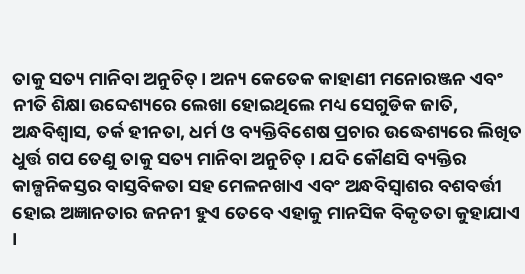ତାକୁ ସତ୍ୟ ମାନିବା ଅନୁଚିତ୍। ଅନ୍ୟ କେତେକ କାହାଣୀ ମନୋରଞ୍ଜନ ଏବଂ ନୀତି ଶିକ୍ଷା ଉବ୍ଦେଶ୍ୟରେ ଲେଖା ହୋଇଥିଲେ ମଧ୍ୟ ସେଗୁଡିକ ଜାତି, ଅନ୍ଧବିଶ୍ୱାସ, ତର୍କ ହୀନତା, ଧର୍ମ ଓ ବ୍ୟକ୍ତିବିଶେଷ ପ୍ରଚାର ଉଦ୍ଧେଶ୍ୟରେ ଲିଖିତ ଧୁର୍ତ୍ତ ଗପ ତେଣୁ ତାକୁ ସତ୍ୟ ମାନିବା ଅନୁଚିତ୍ । ଯଦି କୌଣସି ବ୍ୟକ୍ତିର କାଳ୍ପନିକସ୍ତର ବାସ୍ତବିକତା ସହ ମେଳନଖାଏ ଏବଂ ଅନ୍ଧବିସ୍ଵାଶର ବଶବର୍ତ୍ତୀ ହୋଇ ଅଜ୍ଞାନତାର ଜନନୀ ହୁଏ ତେବେ ଏହାକୁ ମାନସିକ ବିକୃତତା କୁହାଯାଏ ।